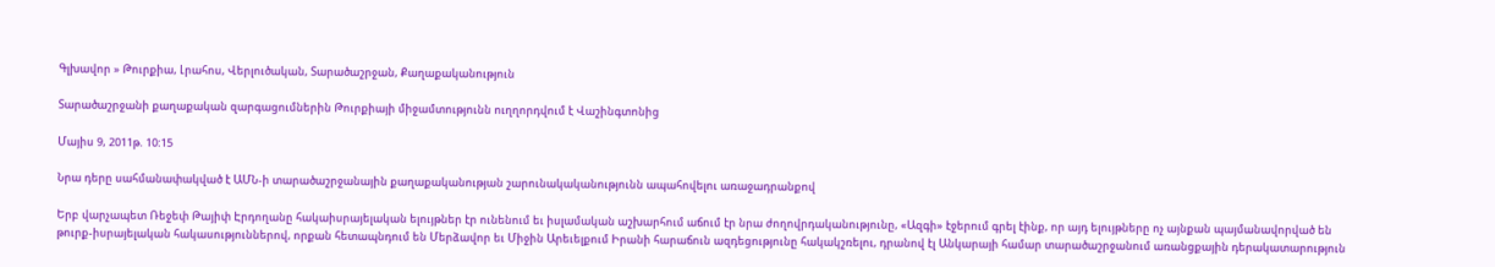Գլխավոր » Թուրքիա, Լրահոս, Վերլուծական, Տարածաշրջան, Քաղաքականություն

Տարածաշրջանի քաղաքական զարգացումներին Թուրքիայի միջամտությունն ուղղորդվում է Վաշինգտոնից

Մայիս 9, 2011թ. 10:15

Նրա դերը սահմանափակված է ԱՄՆ-ի տարածաշրջանային քաղաքականության շարունակականությունն ապահովելու առաջադրանքով

Երբ վարչապետ Ռեջեփ Թայիփ Էրդողանը հակաիսրայելական ելույթներ էր ունենում եւ իսլամական աշխարհում աճում էր նրա ժողովրդականությունը, «Ազգի» էջերում գրել էինք, որ այդ ելույթները ոչ այնքան պայմանավորված են թուրք-իսրայելական հակասություններով, որքան հետապնդում են Մերձավոր եւ Միջին Արեւելքում Իրանի հարաճուն ազդեցությունը հակակշռելու, դրանով էլ Անկարայի համար տարածաշրջանում առանցքային դերակատարություն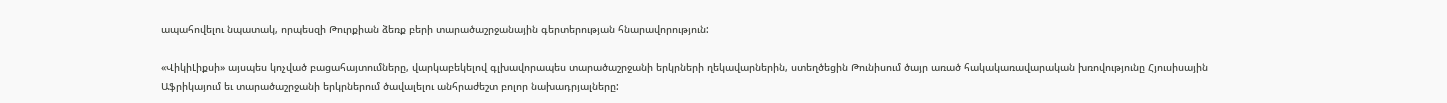ապահովելու նպատակ, որպեսզի Թուրքիան ձեռք բերի տարածաշրջանային գերտերության հնարավորություն:

«ՎիկիԼիքսի» այսպես կոչված բացահայտումները, վարկաբեկելով գլխավորապես տարածաշրջանի երկրների ղեկավարներին, ստեղծեցին Թունիսում ծայր առած հակակառավարական խռովությունը Հյուսիսային Աֆրիկայում եւ տարածաշրջանի երկրներում ծավալելու անհրաժեշտ բոլոր նախադրյալները: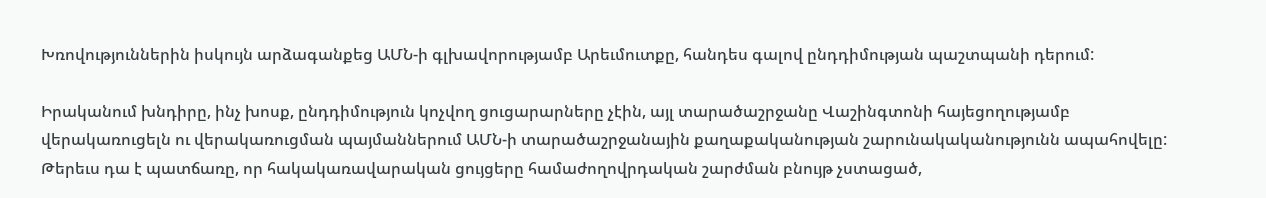Խռովություններին իսկույն արձագանքեց ԱՄՆ-ի գլխավորությամբ Արեւմուտքը, հանդես գալով ընդդիմության պաշտպանի դերում:

Իրականում խնդիրը, ինչ խոսք, ընդդիմություն կոչվող ցուցարարները չէին, այլ տարածաշրջանը Վաշինգտոնի հայեցողությամբ վերակառուցելն ու վերակառուցման պայմաններում ԱՄՆ-ի տարածաշրջանային քաղաքականության շարունակականությունն ապահովելը: Թերեւս դա է պատճառը, որ հակակառավարական ցույցերը համաժողովրդական շարժման բնույթ չստացած,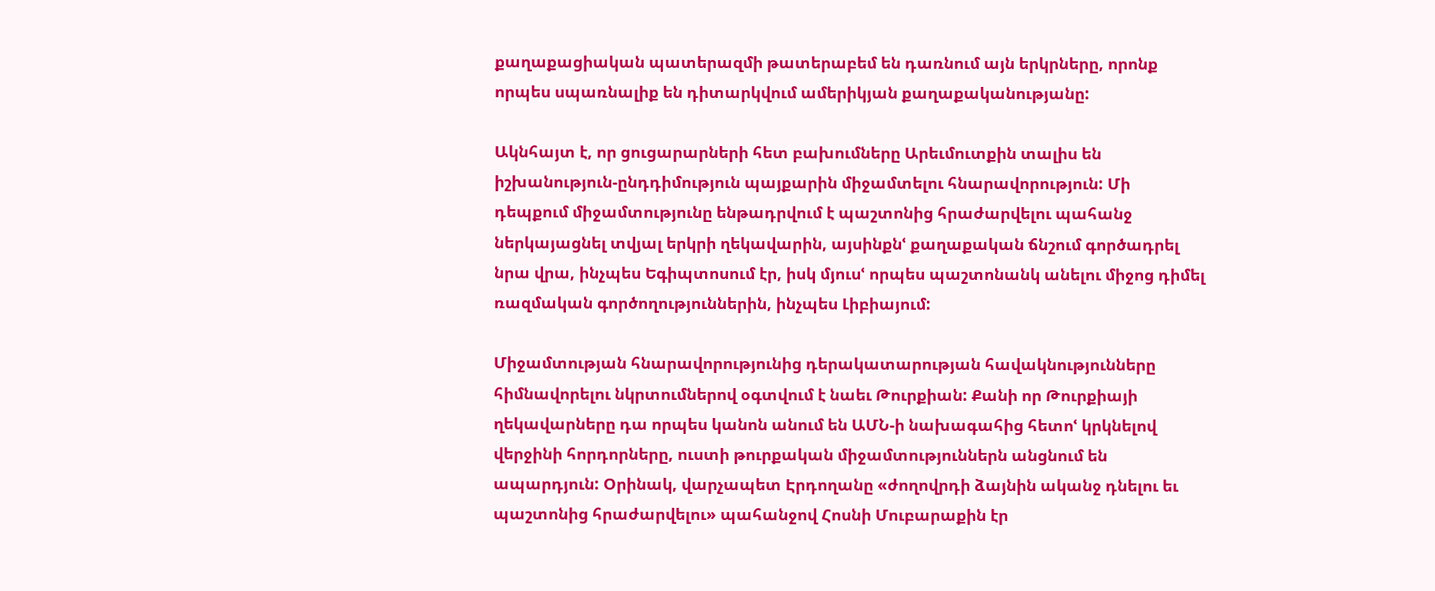քաղաքացիական պատերազմի թատերաբեմ են դառնում այն երկրները, որոնք որպես սպառնալիք են դիտարկվում ամերիկյան քաղաքականությանը:

Ակնհայտ է, որ ցուցարարների հետ բախումները Արեւմուտքին տալիս են իշխանություն-ընդդիմություն պայքարին միջամտելու հնարավորություն: Մի դեպքում միջամտությունը ենթադրվում է պաշտոնից հրաժարվելու պահանջ ներկայացնել տվյալ երկրի ղեկավարին, այսինքնՙ քաղաքական ճնշում գործադրել նրա վրա, ինչպես Եգիպտոսում էր, իսկ մյուսՙ որպես պաշտոնանկ անելու միջոց դիմել ռազմական գործողություններին, ինչպես Լիբիայում:

Միջամտության հնարավորությունից դերակատարության հավակնությունները հիմնավորելու նկրտումներով օգտվում է նաեւ Թուրքիան: Քանի որ Թուրքիայի ղեկավարները դա որպես կանոն անում են ԱՄՆ-ի նախագահից հետոՙ կրկնելով վերջինի հորդորները, ուստի թուրքական միջամտություններն անցնում են ապարդյուն: Օրինակ, վարչապետ Էրդողանը «ժողովրդի ձայնին ականջ դնելու եւ պաշտոնից հրաժարվելու» պահանջով Հոսնի Մուբարաքին էր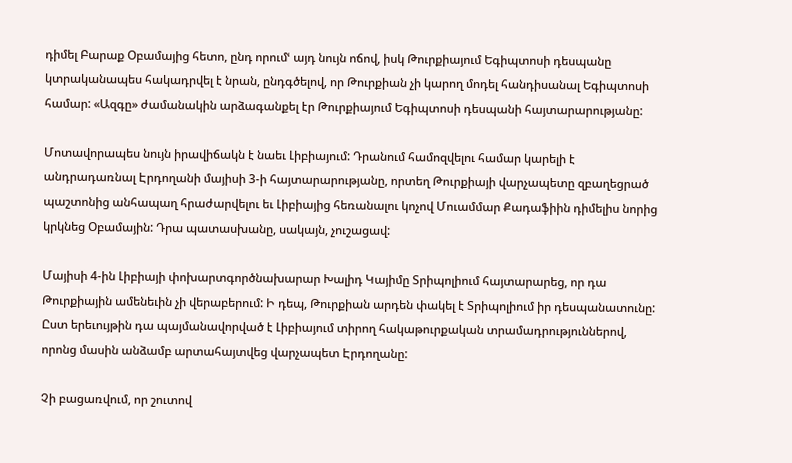դիմել Բարաք Օբամայից հետո, ընդ որումՙ այդ նույն ոճով, իսկ Թուրքիայում Եգիպտոսի դեսպանը կտրականապես հակադրվել է նրան, ընդգծելով, որ Թուրքիան չի կարող մոդել հանդիսանալ Եգիպտոսի համար: «Ազգը» ժամանակին արձագանքել էր Թուրքիայում Եգիպտոսի դեսպանի հայտարարությանը:

Մոտավորապես նույն իրավիճակն է նաեւ Լիբիայում: Դրանում համոզվելու համար կարելի է անդրադառնալ Էրդողանի մայիսի 3-ի հայտարարությանը, որտեղ Թուրքիայի վարչապետը զբաղեցրած պաշտոնից անհապաղ հրաժարվելու եւ Լիբիայից հեռանալու կոչով Մուամմար Քադաֆիին դիմելիս նորից կրկնեց Օբամային: Դրա պատասխանը, սակայն, չուշացավ:

Մայիսի 4-ին Լիբիայի փոխարտգործնախարար Խալիդ Կայիմը Տրիպոլիում հայտարարեց, որ դա Թուրքիային ամենեւին չի վերաբերում: Ի դեպ, Թուրքիան արդեն փակել է Տրիպոլիում իր դեսպանատունը: Ըստ երեւույթին դա պայմանավորված է Լիբիայում տիրող հակաթուրքական տրամադրություններով, որոնց մասին անձամբ արտահայտվեց վարչապետ Էրդողանը:

Չի բացառվում, որ շուտով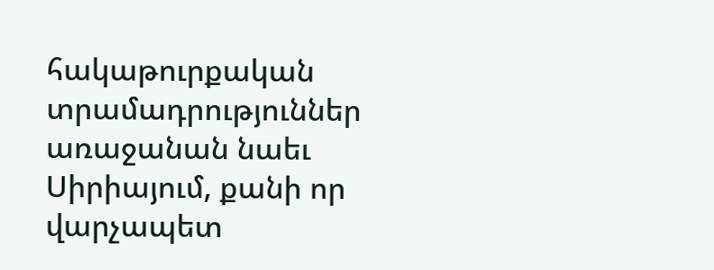հակաթուրքական տրամադրություններ առաջանան նաեւ Սիրիայում, քանի որ վարչապետ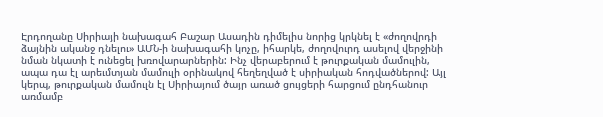Էրդողանը Սիրիայի նախագահ Բաշար Ասադին դիմելիս նորից կրկնել է «ժողովրդի ձայնին ականջ դնելու» ԱՄՆ-ի նախագահի կոչը, իհարկե, ժողովուրդ ասելով վերջինի նման նկատի է ունեցել խռովարարներին: Ինչ վերաբերում է թուրքական մամուլին, ապա դա էլ արեւմտյան մամուլի օրինակով հեղեղված է սիրիական հոդվածներով: Այլ կերպ, թուրքական մամուլն էլ Սիրիայում ծայր առած ցույցերի հարցում ընդհանուր առմամբ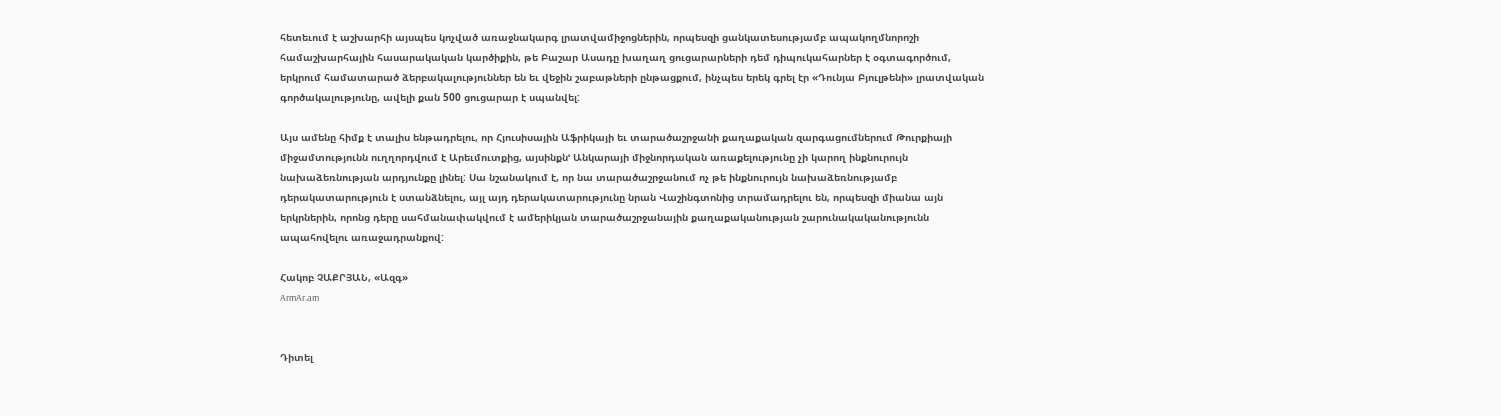հետեւում է աշխարհի այսպես կոչված առաջնակարգ լրատվամիջոցներին, որպեսզի ցանկատեսությամբ ապակողմնորոշի համաշխարհային հասարակական կարծիքին, թե Բաշար Ասադը խաղաղ ցուցարարների դեմ դիպուկահարներ է օգտագործում, երկրում համատարած ձերբակալություններ են եւ վեջին շաբաթների ընթացքում, ինչպես երեկ գրել էր «Դունյա Բյուլթենի» լրատվական գործակալությունը, ավելի քան 500 ցուցարար է սպանվել:

Այս ամենը հիմք է տալիս ենթադրելու, որ Հյուսիսային Աֆրիկայի եւ տարածաշրջանի քաղաքական զարգացումներում Թուրքիայի միջամտությունն ուղղորդվում է Արեւմուտքից, այսինքնՙ Անկարայի միջնորդական առաքելությունը չի կարող ինքնուրույն նախաձեռնության արդյունքը լինել: Սա նշանակում է, որ նա տարածաշրջանում ոչ թե ինքնուրույն նախաձեռնությամբ դերակատարություն է ստանձնելու, այլ այդ դերակատարությունը նրան Վաշինգտոնից տրամադրելու են, որպեսզի միանա այն երկրներին, որոնց դերը սահմանափակվում է ամերիկյան տարածաշրջանային քաղաքականության շարունակականությունն ապահովելու առաջադրանքով:

Հակոբ ՉԱՔՐՅԱՆ, «Ազգ»
ArmAr.am


Դիտել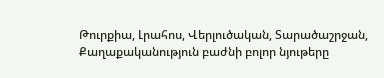Թուրքիա, Լրահոս, Վերլուծական, Տարածաշրջան, Քաղաքականություն բաժնի բոլոր նյութերը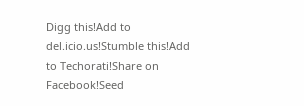Digg this!Add to del.icio.us!Stumble this!Add to Techorati!Share on Facebook!Seed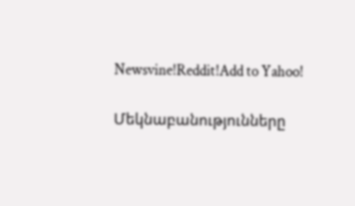Newsvine!Reddit!Add to Yahoo!

Մեկնաբանությունները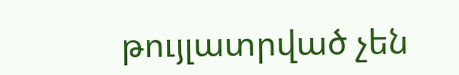թույլատրված չեն